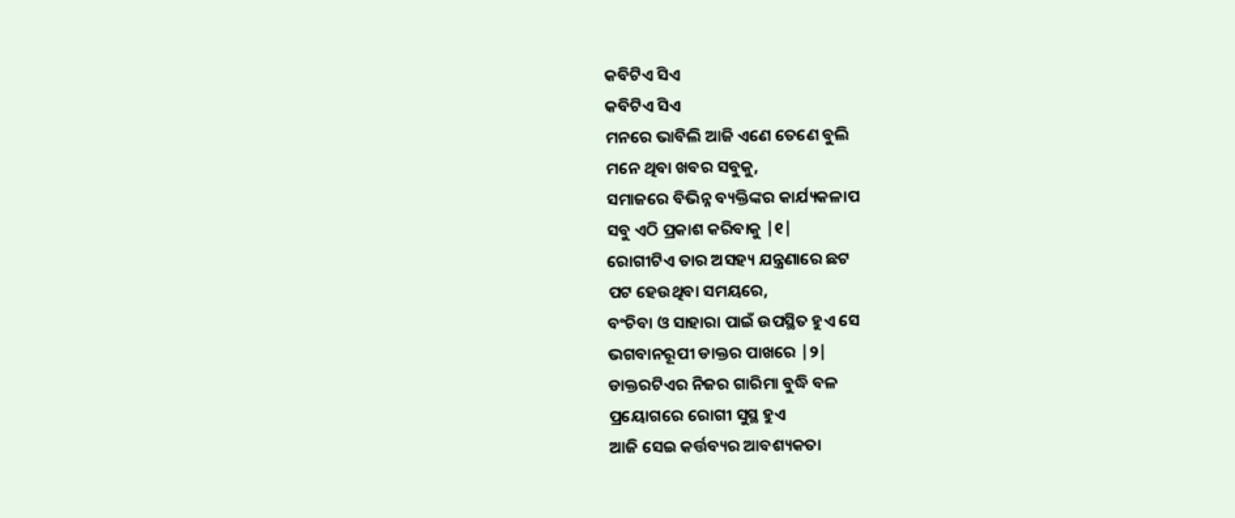କବିଟିଏ ସିଏ
କବିଟିଏ ସିଏ
ମନରେ ଭାବିଲି ଆଜି ଏଣେ ତେଣେ ବୁଲି
ମନେ ଥିବା ଖବର ସବୁକୁ,
ସମାଜରେ ବିଭିନ୍ନ ବ୍ୟକ୍ତିଙ୍କର କାର୍ଯ୍ୟକଳାପ
ସବୁ ଏଠି ପ୍ରକାଶ କରିବାକୁ |୧|
ରୋଗୀଟିଏ ତାର ଅସହ୍ୟ ଯନ୍ତ୍ରଣାରେ ଛଟ
ପଟ ହେଉଥିବା ସମୟରେ,
ବଂଚିବା ଓ ସାହାରା ପାଇଁ ଉପସ୍ଥିତ ହୁଏ ସେ
ଭଗବାନରୂପୀ ଡାକ୍ତର ପାଖରେ |୨|
ଡାକ୍ତରଟିଏର ନିଜର ଗାରିମା ବୁଦ୍ଧି ବଳ
ପ୍ରୟୋଗରେ ରୋଗୀ ସୁସ୍ଥ ହୁଏ
ଆଜି ସେଇ କର୍ତ୍ତବ୍ୟର ଆବଶ୍ୟକତା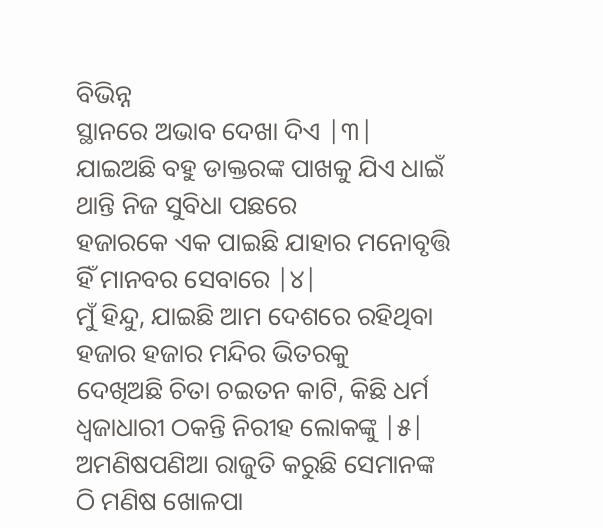ବିଭିନ୍ନ
ସ୍ଥାନରେ ଅଭାବ ଦେଖା ଦିଏ |୩|
ଯାଇଅଛି ବହୁ ଡାକ୍ତରଙ୍କ ପାଖକୁ ଯିଏ ଧାଇଁ
ଥାନ୍ତି ନିଜ ସୁବିଧା ପଛରେ
ହଜାରକେ ଏକ ପାଇଛି ଯାହାର ମନୋବୃତ୍ତି
ହିଁ ମାନବର ସେବାରେ |୪|
ମୁଁ ହିନ୍ଦୁ, ଯାଇଛି ଆମ ଦେଶରେ ରହିଥିବା
ହଜାର ହଜାର ମନ୍ଦିର ଭିତରକୁ
ଦେଖିଅଛି ଚିତା ଚଇତନ କାଟି, କିଛି ଧର୍ମ
ଧ୍ୱଜାଧାରୀ ଠକନ୍ତି ନିରୀହ ଲୋକଙ୍କୁ |୫|
ଅମଣିଷପଣିଆ ରାଜୁତି କରୁଛି ସେମାନଙ୍କ
ଠି ମଣିଷ ଖୋଳପା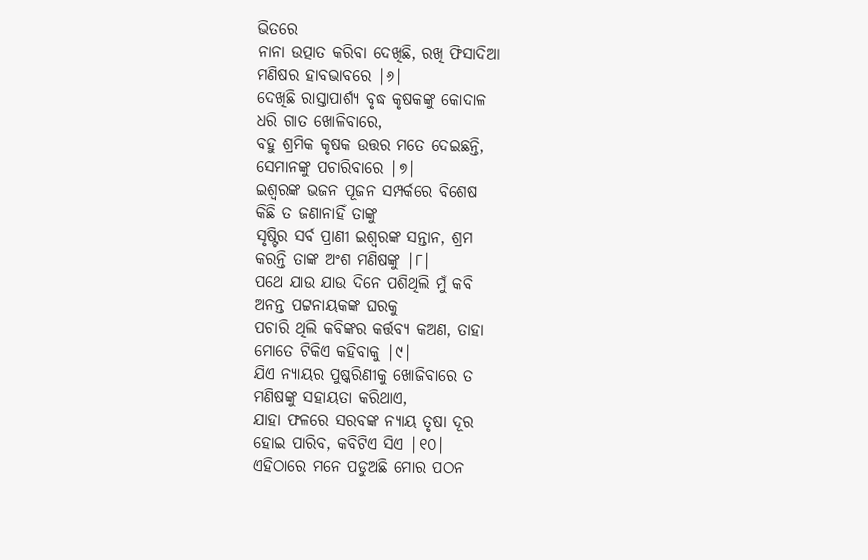ଭିତରେ
ନାନା ଉତ୍ପାତ କରିବା ଦେଖିଛି, ରଖି ଫିସାଦିଆ
ମଣିଷର ହାବଭାବରେ |୬|
ଦେଖିଛି ରାସ୍ତାପାର୍ଶ୍ୟ ବୃଦ୍ଧ କୃଷକଙ୍କୁ କୋଦାଳ
ଧରି ଗାତ ଖୋଳିବାରେ,
ବହୁ ଶ୍ରମିକ କୃଷକ ଉତ୍ତର ମତେ ଦେଇଛନ୍ତି,
ସେମାନଙ୍କୁ ପଚାରିବାରେ |୭|
ଇଶ୍ୱରଙ୍କ ଭଜନ ପୂଜନ ସମ୍ପର୍କରେ ବିଶେଷ
କିଛି ତ ଜଣାନାହିଁ ତାଙ୍କୁ
ସୃଷ୍ଟିର ସର୍ବ ପ୍ରାଣୀ ଇଶ୍ୱରଙ୍କ ସନ୍ତାନ, ଶ୍ରମ
କରନ୍ତି ତାଙ୍କ ଅଂଶ ମଣିଷଙ୍କୁ |୮|
ପଥେ ଯାଉ ଯାଉ ଦିନେ ପଶିଥିଲି ମୁଁ କବି
ଅନନ୍ତ ପଟ୍ଟନାୟକଙ୍କ ଘରକୁ
ପଚାରି ଥିଲି କବିଙ୍କର କର୍ତ୍ତବ୍ୟ କଅଣ, ତାହା
ମୋତେ ଟିକିଏ କହିବାକୁ |୯|
ଯିଏ ନ୍ୟାୟର ପୁଷ୍କରିଣୀକୁ ଖୋଜିବାରେ ତ
ମଣିଷଙ୍କୁ ସହାୟତା କରିଥାଏ,
ଯାହା ଫଳରେ ସରବଙ୍କ ନ୍ୟାୟ ତୃଷା ଦୂର
ହୋଇ ପାରିବ, କବିଟିଏ ସିଏ |୧୦|
ଏହିଠାରେ ମନେ ପଡୁଅଛି ମୋର ପଠନ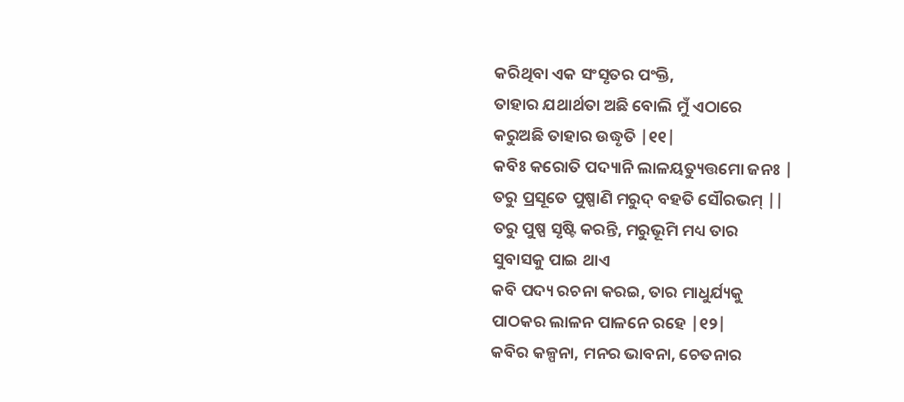କରିଥିବା ଏକ ସଂସୃତର ପଂକ୍ତି,
ତାହାର ଯଥାର୍ଥତା ଅଛି ବୋଲି ମୁଁ ଏଠାରେ
କରୁଅଛି ତାହାର ଉଦ୍ଧୃତି |୧୧|
କବିଃ କରୋତି ପଦ୍ୟାନି ଲାଳୟତ୍ୟୁତ୍ତମୋ ଜନଃ |
ତରୁ ପ୍ରସୂତେ ପୁଷ୍ପାଣି ମରୁଦ୍ ବହତି ସୌରଭମ୍ ||
ତରୁ ପୁଷ୍ପ ସୃଷ୍ଟି କରନ୍ତି, ମରୁଭୂମି ମଧ୍ୟ ତାର
ସୁବାସକୁ ପାଇ ଥାଏ
କବି ପଦ୍ୟ ରଚନା କରଇ, ତାର ମାଧୁର୍ଯ୍ୟକୁ
ପାଠକର ଲାଳନ ପାଳନେ ରହେ |୧୨|
କବିର କଳ୍ପନା, ମନର ଭାବନା, ଚେତନାର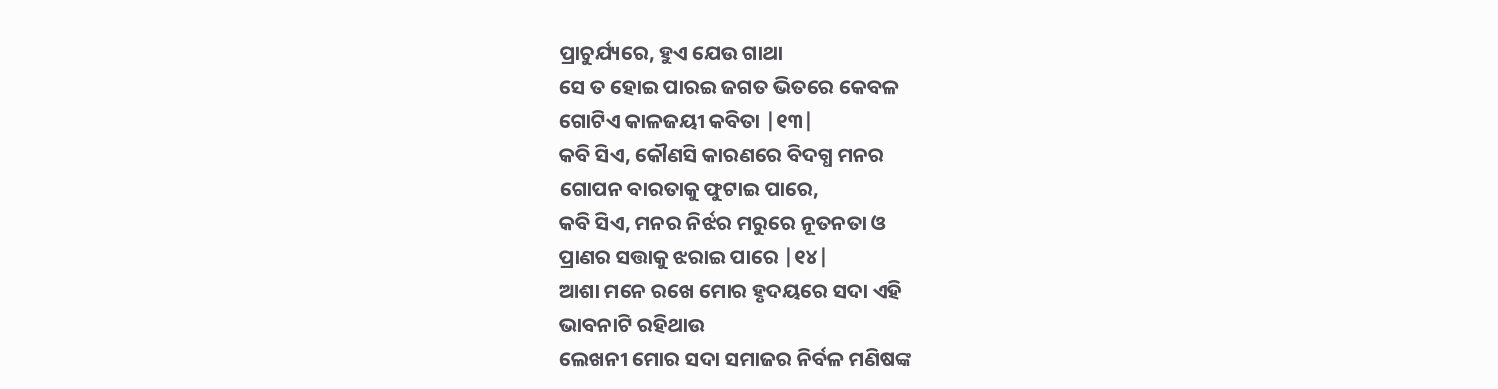ପ୍ରାଚୁର୍ଯ୍ୟରେ, ହୁଏ ଯେଉ ଗାଥା
ସେ ତ ହୋଇ ପାରଇ ଜଗତ ଭିତରେ କେବଳ
ଗୋଟିଏ କାଳଜୟୀ କବିତା |୧୩|
କବି ସିଏ, କୌଣସି କାରଣରେ ବିଦଗ୍ଧ ମନର
ଗୋପନ ବାରତାକୁ ଫୁଟାଇ ପାରେ,
କବି ସିଏ, ମନର ନିର୍ଝର ମରୁରେ ନୂତନତା ଓ
ପ୍ରାଣର ସତ୍ତାକୁ ଝରାଇ ପାରେ |୧୪|
ଆଶା ମନେ ରଖେ ମୋର ହୃଦୟରେ ସଦା ଏହି
ଭାବନାଟି ରହିଥାଉ
ଲେଖନୀ ମୋର ସଦା ସମାଜର ନିର୍ବଳ ମଣିଷଙ୍କ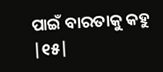ପାଇଁ ବାରତାକୁ କହୁ |୧୫|